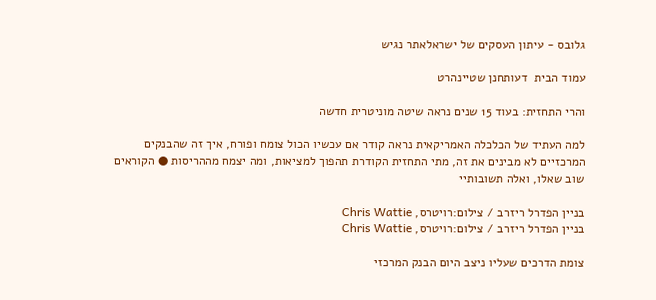גלובס - עיתון העסקים של ישראלאתר נגיש

עמוד הבית  דעותחנן שטיינהרט

והרי התחזית: בעוד 15 שנים נראה שיטה מוניטרית חדשה

למה העתיד של הכלכלה האמריקאית נראה קודר אם עכשיו הכול צומח ופורח, איך זה שהבנקים המרכזיים לא מבינים את זה, מתי התחזית הקודרת תהפוך למציאות, ומה יצמח מההריסות ● הקוראים שוב שאלו, ואלה תשובותיי

בניין הפדרל ריזרב / צילום:רויטרס, Chris Wattie
בניין הפדרל ריזרב / צילום:רויטרס, Chris Wattie

צומת הדרכים שעליו ניצב היום הבנק המרכזי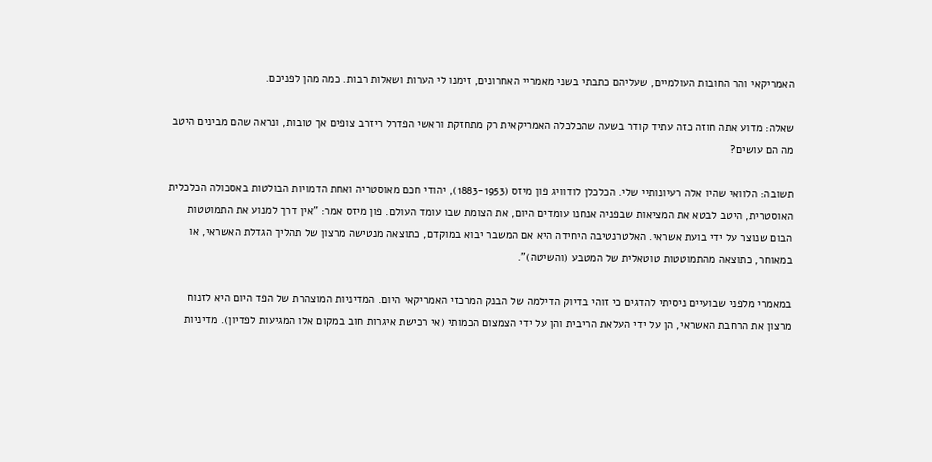האמריקאי והר החובות העולמיים, שעליהם כתבתי בשני מאמריי האחרונים, זימנו לי הערות ושאלות רבות. כמה מהן לפניכם.

שאלה: מדוע אתה חוזה כזה עתיד קודר בשעה שהכלכלה האמריקאית רק מתחזקת וראשי הפדרל ריזרב צופים אך טובות, ונראה שהם מבינים היטב מה הם עושים?

תשובה: הלוואי שהיו אלה רעיונותיי שלי. הכלכלן לודוויג פון מיזס (1883-1953), יהודי חכם מאוסטריה ואחת הדמויות הבולטות באסכולה הכלכלית האוסטרית, היטב לבטא את המציאות שבפניה אנחנו עומדים היום, את הצומת שבו עומד העולם. פון מיזס אמר: "אין דרך למנוע את התמוטטות הבום שנוצר על ידי בועת אשראי. האלטרנטיבה היחידה היא אם המשבר יבוא במוקדם, כתוצאה מנטישה מרצון של תהליך הגדלת האשראי, או במאוחר, כתוצאה מהתמוטטות טוטאלית של המטבע (והשיטה)".

במאמרי מלפני שבועיים ניסיתי להדגים כי זוהי בדיוק הדילמה של הבנק המרכזי האמריקאי היום. המדיניות המוצהרת של הפד היום היא לזנוח מרצון את הרחבת האשראי, הן על ידי העלאת הריבית והן על ידי הצמצום הכמותי (אי רכישת איגרות חוב במקום אלו המגיעות לפדיון). מדיניות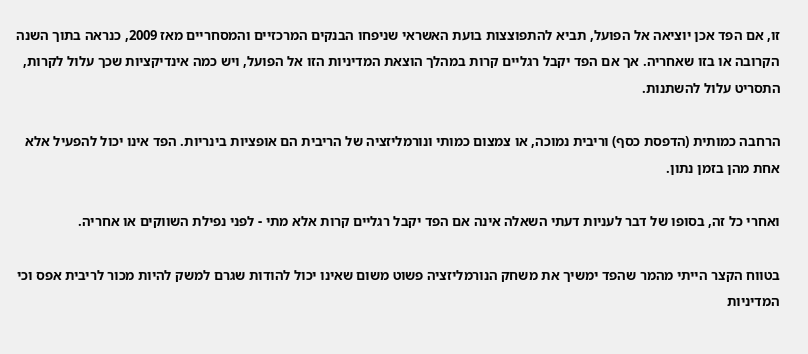זו, אם הפד אכן יוציאה אל הפועל, תביא להתפוצצות בועת האשראי שניפחו הבנקים המרכזיים והמסחריים מאז 2009, כנראה בתוך השנה הקרובה או בזו שאחריה. אך אם הפד יקבל רגליים קרות במהלך הוצאת המדיניות הזו אל הפועל, ויש כמה אינדיקציות שכך עלול לקרות, התסריט עלול להשתנות.

הרחבה כמותית (הדפסת כסף) וריבית נמוכה, או צמצום כמותי ונורמליזציה של הריבית הם אופציות בינריות. הפד אינו יכול להפעיל אלא אחת מהן בזמן נתון.

ואחרי כל זה, בסופו של דבר לעניות דעתי השאלה אינה אם הפד יקבל רגליים קרות אלא מתי - לפני נפילת השווקים או אחריה.

בטווח הקצר הייתי מהמר שהפד ימשיך את משחק הנורמליזציה פשוט משום שאינו יכול להודות שגרם למשק להיות מכור לריבית אפס וכי המדיניות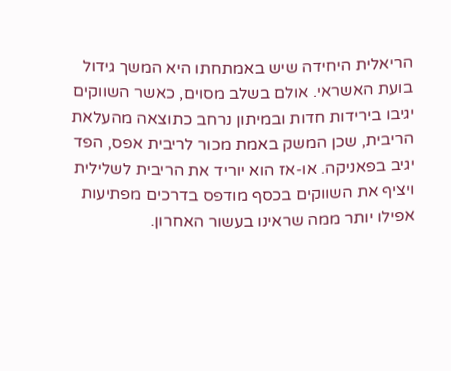הריאלית היחידה שיש באמתחתו היא המשך גידול בועת האשראי. אולם בשלב מסוים, כאשר השווקים יגיבו בירידות חדות ובמיתון נרחב כתוצאה מהעלאת הריבית, שכן המשק באמת מכור לריבית אפס, הפד יגיב בפאניקה. או-אז הוא יוריד את הריבית לשלילית ויציף את השווקים בכסף מודפס בדרכים מפתיעות אפילו יותר ממה שראינו בעשור האחרון.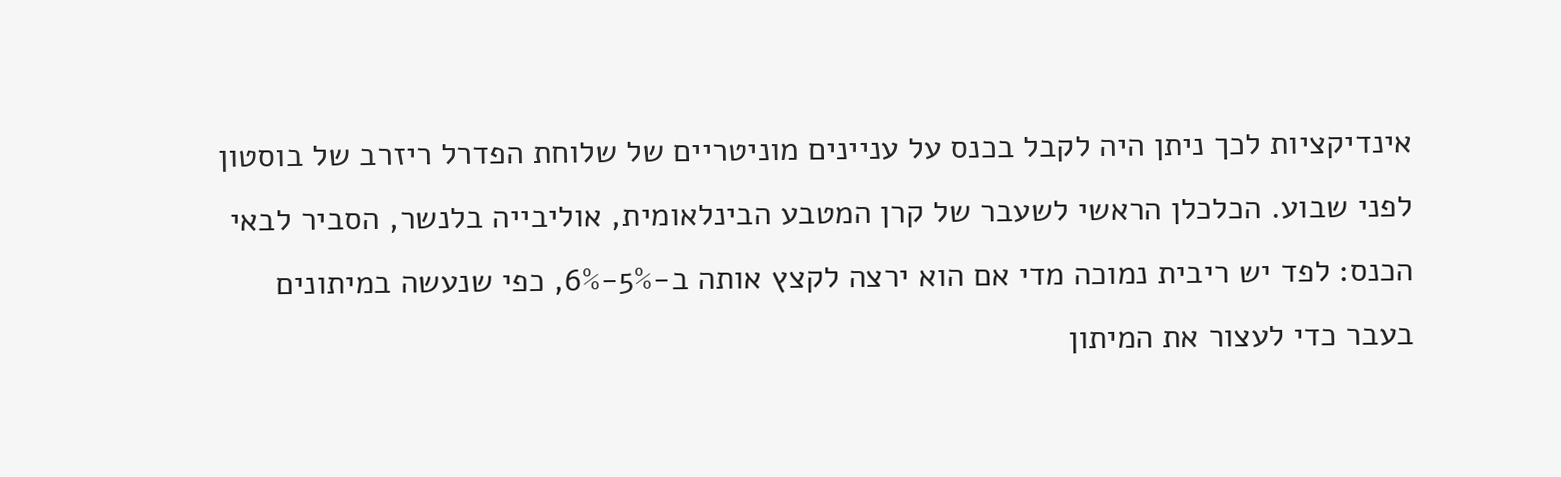אינדיקציות לכך ניתן היה לקבל בכנס על עניינים מוניטריים של שלוחת הפדרל ריזרב של בוסטון לפני שבוע. הכלכלן הראשי לשעבר של קרן המטבע הבינלאומית, אוליבייה בלנשר, הסביר לבאי הכנס: לפד יש ריבית נמוכה מדי אם הוא ירצה לקצץ אותה ב-5%-6%, כפי שנעשה במיתונים בעבר כדי לעצור את המיתון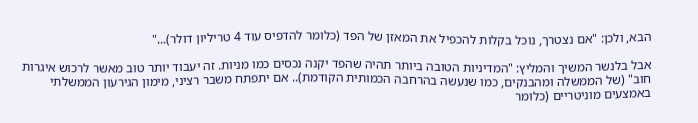הבא, ולכן: "אם נצטרך, נוכל בקלות להכפיל את המאזן של הפד (כלומר להדפיס עוד 4 טריליון דולר)..."

אבל בלנשר המשיך והמליץ: "המדיניות הטובה ביותר תהיה שהפד יקנה נכסים כמו מניות. זה יעבוד יותר טוב מאשר לרכוש איגרות חוב" (של הממשלה ומהבנקים, כמו שנעשה בהרחבה הכמותית הקודמת).. אם יתפתח משבר רציני, מימון הגירעון הממשלתי באמצעים מוניטריים (כלומר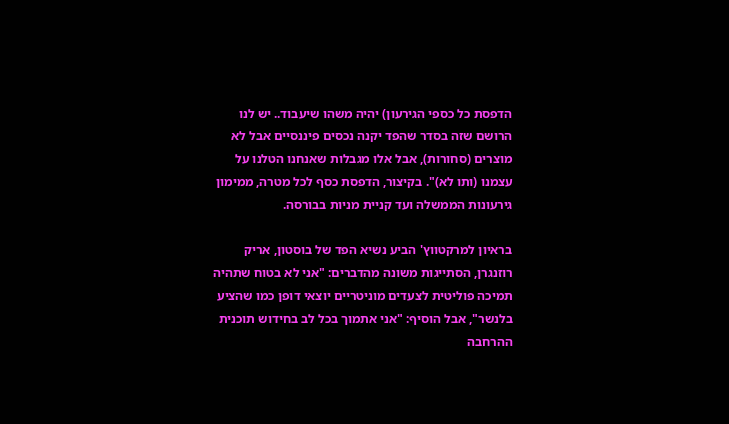הדפסת כל כספי הגירעון) יהיה משהו שיעבוד.. יש לנו הרושם שזה בסדר שהפד יקנה נכסים פיננסיים אבל לא מוצרים (סחורות), אבל אלו מגבלות שאנחנו הטלנו על עצמנו (ותו לא)". בקיצור, הדפסת כסף לכל מטרה, ממימון גירעונות הממשלה ועד קניית מניות בבורסה.

בראיון למרקטווץ' הביע נשיא הפד של בוסטון, אריק רוזנגרן, הסתייגות משונה מהדברים: "אני לא בטוח שתהיה תמיכה פוליטית לצעדים מוניטריים יוצאי דופן כמו שהציע בלנשר", אבל הוסיף: "אני אתמוך בכל לב בחידוש תוכנית ההרחבה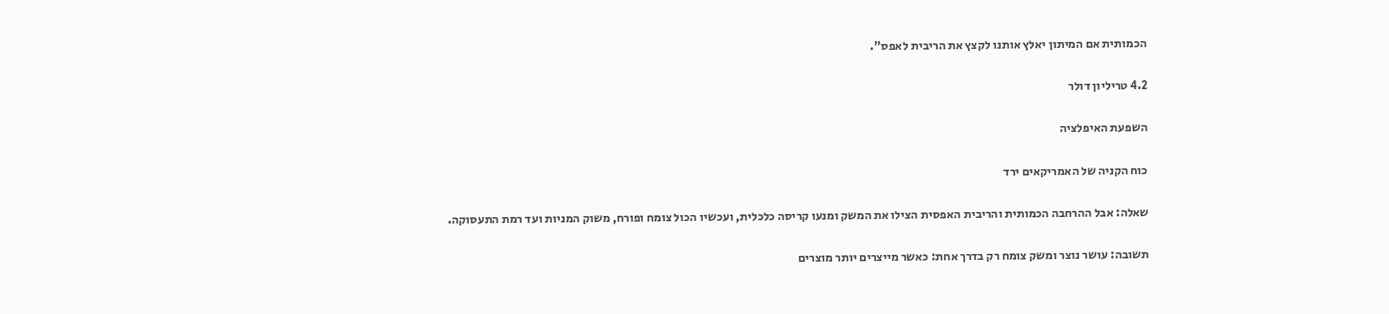הכמותית אם המיתון יאלץ אותנו לקצץ את הריבית לאפס".

4.2 טריליון דולר

השפעת האיפלציה

כוח הקניה של האמריקאים ירד

שאלה: אבל ההרחבה הכמותית והריבית האפסית הצילו את המשק ומנעו קריסה כלכלית, ועכשיו הכול צומח ופורח, משוק המניות ועד רמת התעסוקה.

תשובה: עושר נוצר ומשק צומח רק בדרך אחת: כאשר מייצרים יותר מוצרים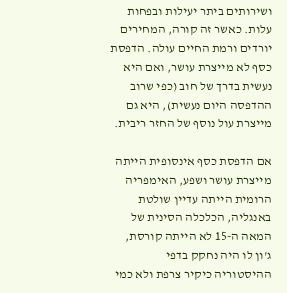ושירותים ביתר יעילות ובפחות עלות. כאשר זה קורה, המחירים יורדים ורמת החיים עולה. הדפסת כסף לא מייצרת עושר, ואם היא נעשית בדרך של חוב (כפי שרוב ההדפסה היום נעשית), היא גם מייצרת עול נוסף של החזר ריבית.

אם הדפסת כסף אינסופית הייתה מייצרת עושר ושפע, האימפריה הרומית הייתה עדיין שולטת באנגליה, הכלכלה הסינית של המאה ה-15 לא הייתה קורסת, ג'ון לו היה נחקק בדפי ההיסטוריה כיקיר צרפת ולא כמי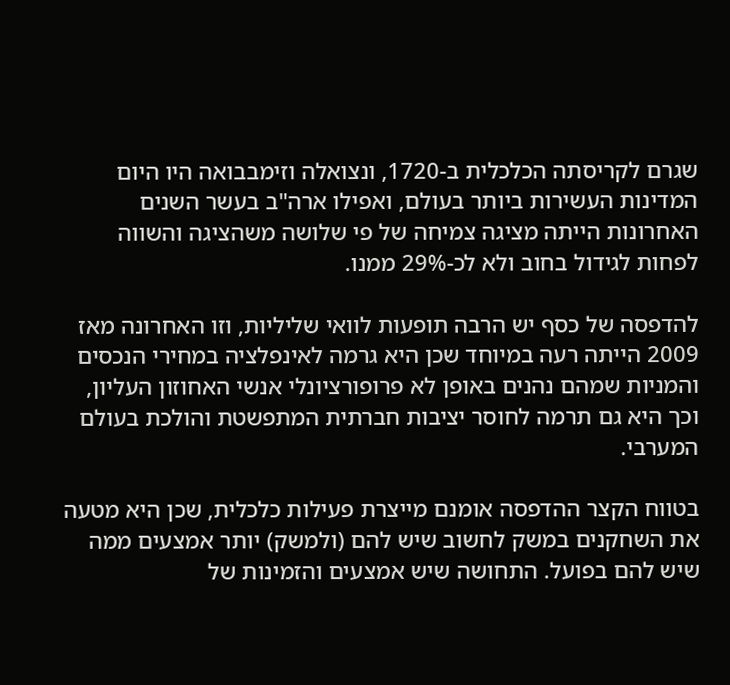שגרם לקריסתה הכלכלית ב-1720, ונצואלה וזימבבואה היו היום המדינות העשירות ביותר בעולם, ואפילו ארה"ב בעשר השנים האחרונות הייתה מציגה צמיחה של פי שלושה משהציגה והשווה לפחות לגידול בחוב ולא לכ-29% ממנו.

להדפסה של כסף יש הרבה תופעות לוואי שליליות, וזו האחרונה מאז 2009 הייתה רעה במיוחד שכן היא גרמה לאינפלציה במחירי הנכסים והמניות שמהם נהנים באופן לא פרופורציונלי אנשי האחוזון העליון, וכך היא גם תרמה לחוסר יציבות חברתית המתפשטת והולכת בעולם המערבי.

בטווח הקצר ההדפסה אומנם מייצרת פעילות כלכלית, שכן היא מטעה את השחקנים במשק לחשוב שיש להם (ולמשק) יותר אמצעים ממה שיש להם בפועל. התחושה שיש אמצעים והזמינות של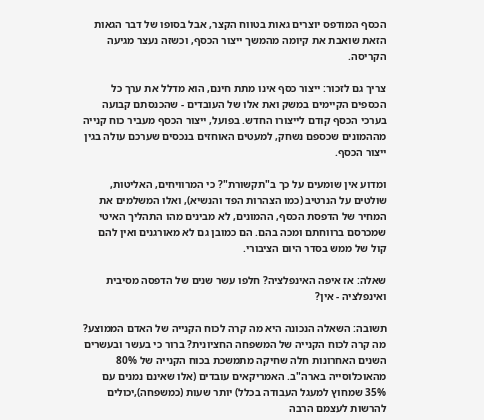הכסף המודפס יוצרים גאות בטווח הקצר, אבל בסופו של דבר הגאות הזאת שואבת את קיומה מהמשך ייצור הכסף, וכשזה נעצר מגיעה הקריסה.

צריך גם לזכור: ייצור כסף אינו מתת חינם, הוא מדלל את ערך כל הכספים הקיימים במשק ואת אלו של העובדים - שהכנסתם קבועה בערכי הכסף קודם לייצורו החדש. בפועל, ייצור הכסף מעביר כוח קנייה מההמונים שכספם נשחק, למעטים האוחזים בנכסים שערכם עולה בגין ייצור הכסף.

ומדוע אין שומעים על כך ב"תקשורת"? כי המרוויחים, האליטות, שולטים על הנרטיב (כמו הצהרות הפד והנשיא), ואלו המשלמים את המחיר של הדפסת הכסף, ההמונים, לא מבינים מהו התהליך האיטי שמכרסם ברווחתם ומכה בהם. הם כמובן גם לא מאורגנים ואין להם קול של ממש בסדר היום הציבורי.

שאלה: אז איפה האינפלציה? חלפו עשר שנים של הדפסה מסיבית ואינפלציה - אין?

תשובה: השאלה הנכונה היא מה קרה לכוח הקנייה של האדם הממוצע? מה קרה לכוח הקנייה של המשפחה החציונית? ברור כי בעשר ובעשרים השנים האחרונות חלה שחיקה מתמשכת בכוח הקנייה של 80% מהאוכלוסייה בארה"ב. האמריקאים עובדים (אלו שאינם נמנים עם 35% שמחוץ למעגל העבודה בכלל) יותר שעות (כמשפחה),יכולים להרשות לעצמם הרבה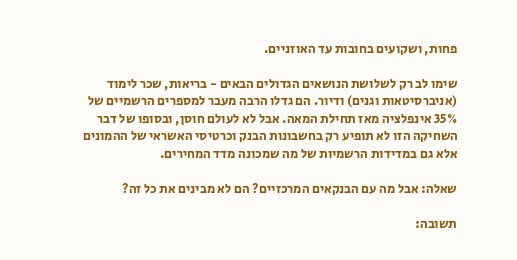פחות, ושקועים בחובות עד האוזניים.

שימו לב רק לשלושת הנושאים הגדולים הבאים - בריאות, שכר לימוד (אניברסיטאות וגנים) ודיור. הם גדלו הרבה מעבר למספרים הרשמיים של 35% אינפלציה מאז תחילת המאה. אבל לא לעולם חוסן, ובסופו של דבר השחיקה הזו לא תופיע רק בחשבונות הבנק וכרטיסי האשראי של ההמונים אלא גם במדידות הרשמיות של מה שמכונה מדד המחירים.

שאלה: אבל מה עם הבנקאים המרכזיים? הם לא מבינים את כל זה?

תשובה: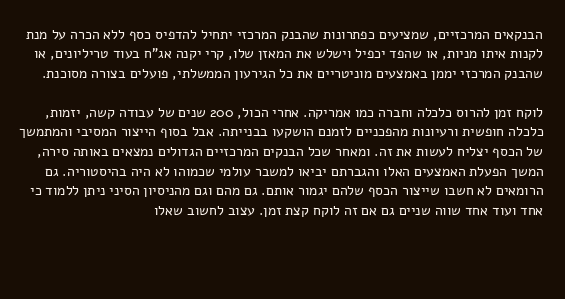הבנקאים המרכזיים, שמציעים כפתרונות שהבנק המרכזי יתחיל להדפיס כסף ללא הכרה על מנת לקנות איתו מניות, או שהפד יכפיל וישלש את המאזן שלו, קרי יקנה אג"ח בעוד טריליונים, או שהבנק המרכזי יממן באמצעים מוניטריים את כל הגירעון הממשלתי, פועלים בצורה מסוכנת.

לוקח זמן להרוס כלכלה וחברה כמו אמריקה. אחרי הכול, 200 שנים של עבודה קשה, יזמות, כלכלה חופשית ורעיונות מהפכניים לזמנם הושקעו בבנייתה. אבל בסוף הייצור המסיבי והמתמשך של הכסף יצליח לעשות את זה. ומאחר שכל הבנקים המרכזיים הגדולים נמצאים באותה סירה, המשך הפעלת האמצעים האלו והגברתם יביאו למשבר עולמי שכמוהו לא היה בהיסטוריה. גם הרומאים לא חשבו שייצור הכסף שלהם יגמור אותם. גם מהם וגם מהניסיון הסיני ניתן ללמוד כי אחד ועוד אחד שווה שניים גם אם זה לוקח קצת זמן. עצוב לחשוב שאלו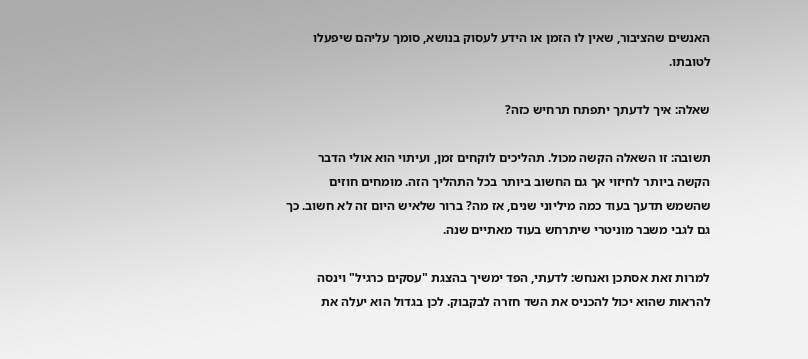האנשים שהציבור, שאין לו הזמן או הידע לעסוק בנושא, סומך עליהם שיפעלו לטובתו.

שאלה: איך לדעתך יתפתח תרחיש כזה?

תשובה: זו השאלה הקשה מכול. תהליכים לוקחים זמן, ועיתוי הוא אולי הדבר הקשה ביותר לחיזוי אך גם החשוב ביותר בכל התהליך הזה. מומחים חוזים שהשמש תדעך בעוד כמה מיליוני שנים, אז מה? ברור שלאיש היום זה לא חשוב. כך גם לגבי משבר מוניטרי שיתרחש בעוד מאתיים שנה.

למרות זאת אסתכן ואנחש: לדעתי, הפד ימשיך בהצגת "עסקים כרגיל" וינסה להראות שהוא יכול להכניס את השד חזרה לבקבוק. לכן בגדול הוא יעלה את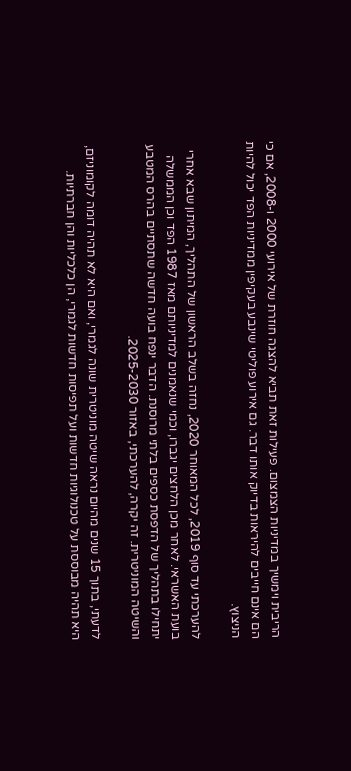הריבית וימשיך במדיניות הצמצום. פעילות זאת תביא להצגה חוזרת של אירועי 2000 ו-2008, אם כי הם אינם חייבים להיראות בדיוק אותו דבר. גם אירוע פוליטי שינבע בעקיפין ממדיניות הפד יכול להיות הניצוץ.

להערכתי עד סוף 2019, לכל המאוחר 2020, נחזה בשלב הראשון של התהליך, המיתון שבא אחרי בועת האשראי. לאחר מכן הלחצים יגברו, וכמי שנאמנים למדיניותם מאז 1987 הפד וכן הממשלה יתחילו בתהליך של הדפסת כספים בלתי מרוסנת. הדבר ינפח בועה חדשה שתסתיים בהרס המטבע והשיטה המוניטרית. זה יקרה, להערכתי, באזור 2025-2030.

לדעתי, בתוך 15 שנים מהיום נראה שיטה מוניטרית שונה לגמרי, ואם היא לא תהיה דומה לקומוניזם, היא תהיה מבוססת על טכנולוגיות חדשות ועל תפיסות חדשות לגמרי, הן כלכליות והן חברתיות.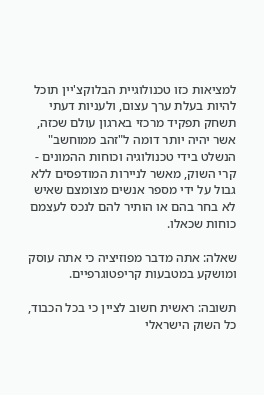למציאות כזו טכנולוגיית הבלוקצ'יין תוכל להיות בעלת ערך עצום, ולעניות דעתי תשחק תפקיד מרכזי בארגון עולם שכזה, אשר יהיה יותר דומה ל"זהב ממוחשב" הנשלט בידי טכנולוגיה וכוחות ההמונים - קרי השוק, מאשר לניירות המודפסים ללא גבול על ידי מספר אנשים מצומצם שאיש לא בחר בהם או הותיר להם לנכס לעצמם כוחות שכאלו.

שאלה: אתה מדבר מפוזיציה כי אתה עוסק ומושקע במטבעות קריפטוגרפיים.

תשובה: ראשית חשוב לציין כי בכל הכבוד, כל השוק הישראלי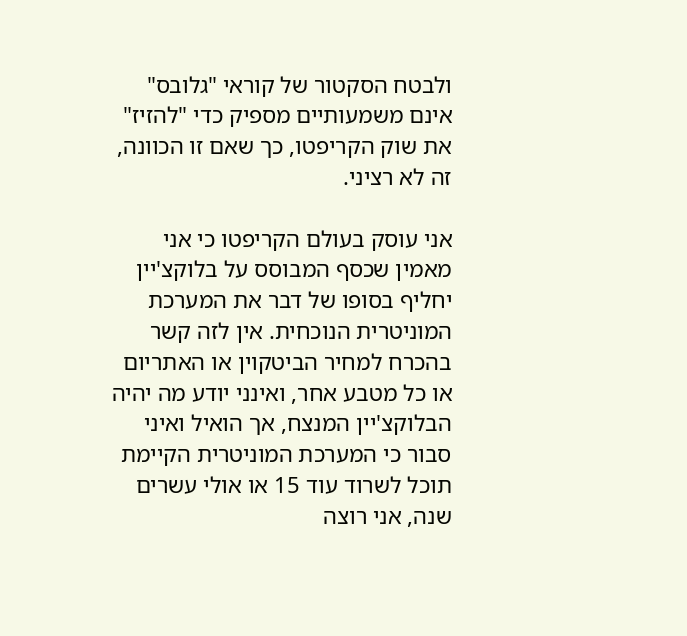ולבטח הסקטור של קוראי "גלובס" אינם משמעותיים מספיק כדי "להזיז" את שוק הקריפטו, כך שאם זו הכוונה, זה לא רציני.

אני עוסק בעולם הקריפטו כי אני מאמין שכסף המבוסס על בלוקצ'יין יחליף בסופו של דבר את המערכת המוניטרית הנוכחית. אין לזה קשר בהכרח למחיר הביטקוין או האתריום או כל מטבע אחר, ואינני יודע מה יהיה הבלוקצ'יין המנצח, אך הואיל ואיני סבור כי המערכת המוניטרית הקיימת תוכל לשרוד עוד 15 או אולי עשרים שנה, אני רוצה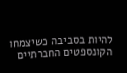להיות בסביבה כשיצמחו הקונספטים החברתיים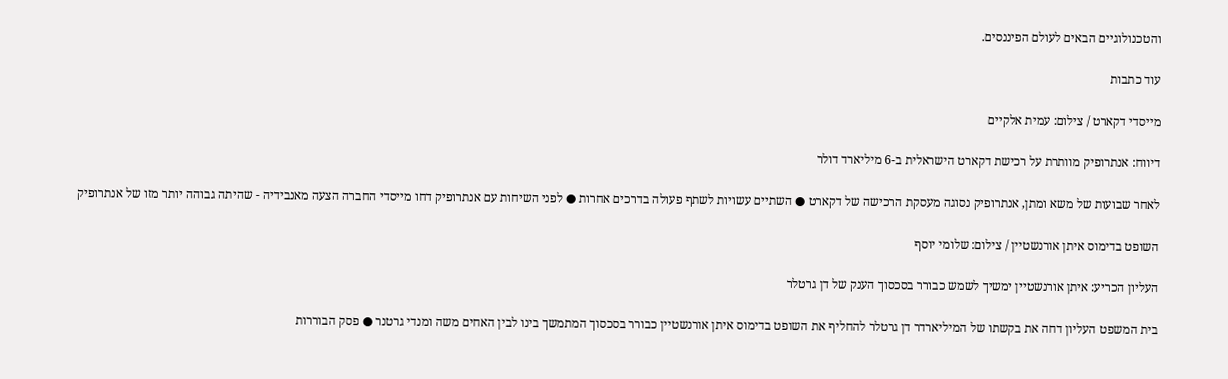והטכנולוגיים הבאים לעולם הפיננסים.

עוד כתבות

מייסדי דקארט / צילום: עמית אלקיים

דיווח: אנתרופיק מוותרת על רכישת דקארט הישראלית ב-6 מיליארד דולר

לאחר שבועות של משא ומתן, אנתרופיק נסוגה מעסקת הרכישה של דקארט ● השתיים עשויות לשתף פעולה בדרכים אחרות ● לפני השיחות עם אנתרופיק דחו מייסדי החברה הצעה מאנבידיה - שהיתה גבוהה יותר מזו של אנתרופיק

השופט בדימוס איתן אורנשטיין / צילום: שלומי יוסף

העליון הכריע: איתן אורנשטיין ימשיך לשמש כבורר בסכסוך הענק של דן גרטלר

בית המשפט העליון דחה את בקשתו של המיליארדר דן גרטלר להחליף את השופט בדימוס איתן אורנשטיין כבורר בסכסוך המתמשך בינו לבין האחים משה ומנדי גרטנר ● פסק הבוררות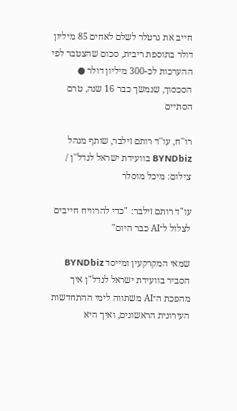חייב את גרטלר לשלם לאחים 85 מיליון דולר בתוספת ריבית, סכום שהצטבר לפי ההערכות לכ-300 מיליון דולר ● הסכסוך, שנמשך כבר 16 שנה, טרם הסתיים

רו''ח, עו''ד רותם זילבר, שותף מנהל BYNDbiz בוועידת ישראל לנדל''ן / צילום: מיכל מוסלר

עו"ד רותם זילבר: "כדי להרוויח חייבים לצלול ל־AI כבר היום"

שמאי המקרקעין ומייסד BYNDbiz הסביר בוועידת ישראל לנדל"ן איך מהפכת ה־AI משתווה לימי ההתחדשות העירונית הראשונים, ואיך היא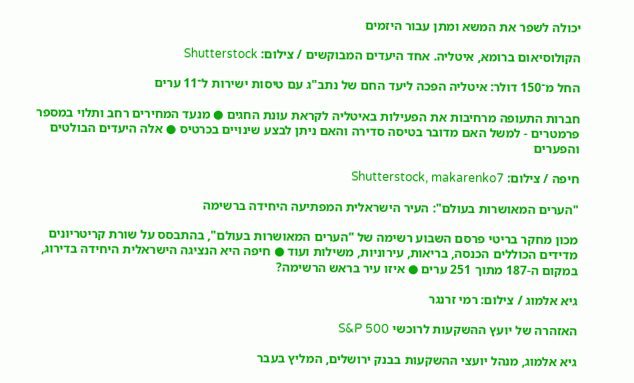יכולה לשפר את המשא ומתן עבור היזמים

הקולוסיאום ברומא, איטליה. אחד היעדים המבוקשים / צילום: Shutterstock

החל מ־150 דולר: איטליה הפכה ליעד החם של נתב"ג עם טיסות ישירות ל־11 ערים

חברות התעופה מרחיבות את הפעילות באיטליה לקראת עונת החגים ● מנעד המחירים רחב ותלוי במספר פרמטרים - למשל האם מדובר בטיסה סדירה והאם ניתן לבצע שינויים בכרטיס ● אלה היעדים הבולטים והפערים

חיפה / צילום: Shutterstock, makarenko7

"הערים המאושרות בעולם": העיר הישראלית המפתיעה היחידה ברשימה

מכון מחקר בריטי פרסם השבוע רשימה של "הערים המאושרות בעולם", בהתבסס על שורת קריטריונים מדידים הכוללים הכנסה, בריאות, עירוניות, משילות ועוד ● חיפה היא הנציגה הישראלית היחידה בדירוג, במקום ה-187 מתוך 251 ערים ● איזו עיר בראש הרשימה?

גיא אלמוג / צילום: רמי זרנגר

האזהרה של יועץ ההשקעות לרוכשי S&P 500

גיא אלמוג, מנהל יועצי ההשקעות בבנק ירושלים, המליץ בעבר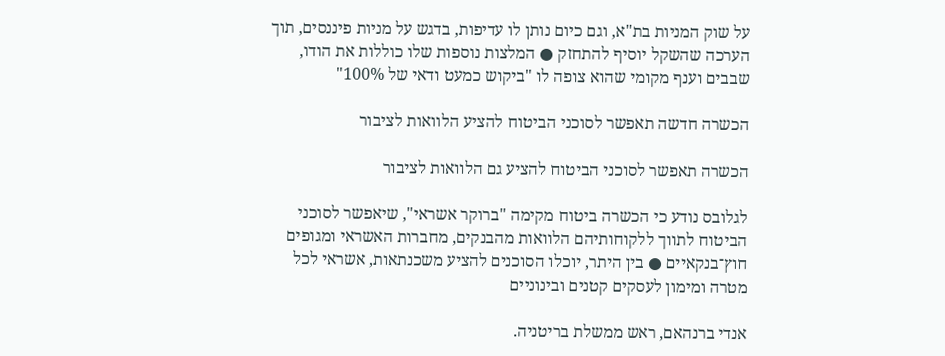על שוק המניות בת"א, וגם כיום נותן לו עדיפות, בדגש על מניות פיננסים, תוך הערכה שהשקל יוסיף להתחזק ● המלצות נוספות שלו כוללות את הודו, שבבים וענף מקומי שהוא צופה לו "ביקוש כמעט ודאי של 100%"

הכשרה חדשה תאפשר לסוכני הביטוח להציע הלוואות לציבור

הכשרה תאפשר לסוכני הביטוח להציע גם הלוואות לציבור

לגלובס נודע כי הכשרה ביטוח מקימה "ברוקר אשראי", שיאפשר לסוכני הביטוח לתווך ללקוחותיהם הלוואות מהבנקים, מחברות האשראי ומגופים חוץ־בנקאיים ● בין היתר, יוכלו הסוכנים להציע משכנתאות, אשראי לכל מטרה ומימון לעסקים קטנים ובינוניים

אנדי ברנהאם, ראש ממשלת בריטניה.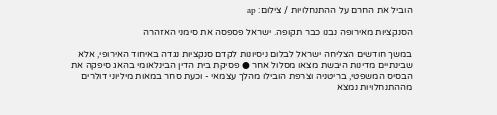הוביל את החרם על ההתנחלויות / צילום: ap

הסנקציות מאירופה נבנו כבר תקופה. ישראל פספסה את סימני האזהרה

במשך חודשים הצליחה ישראל לבלום ניסיונות לקדם סנקציות נגדה באיחוד האירופי, אלא שבינתיים מדינות היבשת מצאו מסלול אחר ● פסיקת בית הדין הבינלאומי בהאג סיפקה את הבסיס המשפטי, בריטניה וצרפת הובילו מהלך עצמאי - וכעת סחר במאות מיליוני דולרים מההתנחלויות נמצא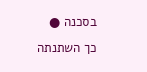בסכנה ● כך השתנתה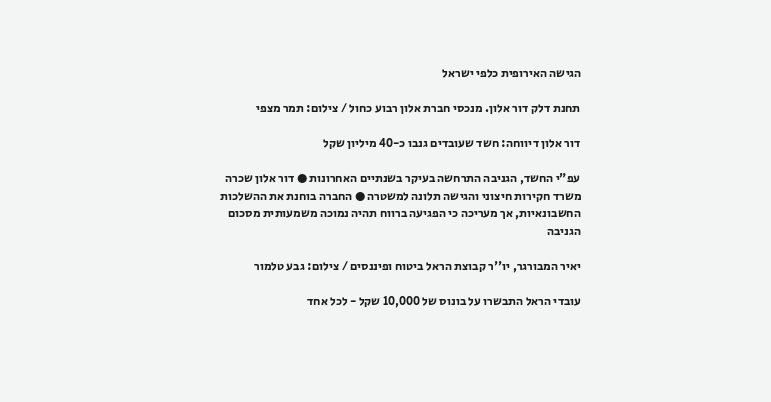הגישה האירופית כלפי ישראל

תחנת דלק דור אלון. מנכסי חברת אלון רבוע כחול / צילום: תמר מצפי

דור אלון דיווחה: חשד שעובדים גנבו כ-40 מיליון שקל

עפ"י החשד, הגניבה התרחשה בעיקר בשנתיים האחרונות ● דור אלון שכרה משרד חקירות חיצוני והגישה תלונה למשטרה ● החברה בוחנת את ההשלכות החשבונאיות, אך מעריכה כי הפגיעה ברווח תהיה נמוכה משמעותית מסכום הגניבה

יאיר המבורגר, יו''ר קבוצת הראל ביטוח ופיננסים / צילום: גבע טלמור

עובדי הראל התבשרו על בונוס של 10,000 שקל - לכל אחד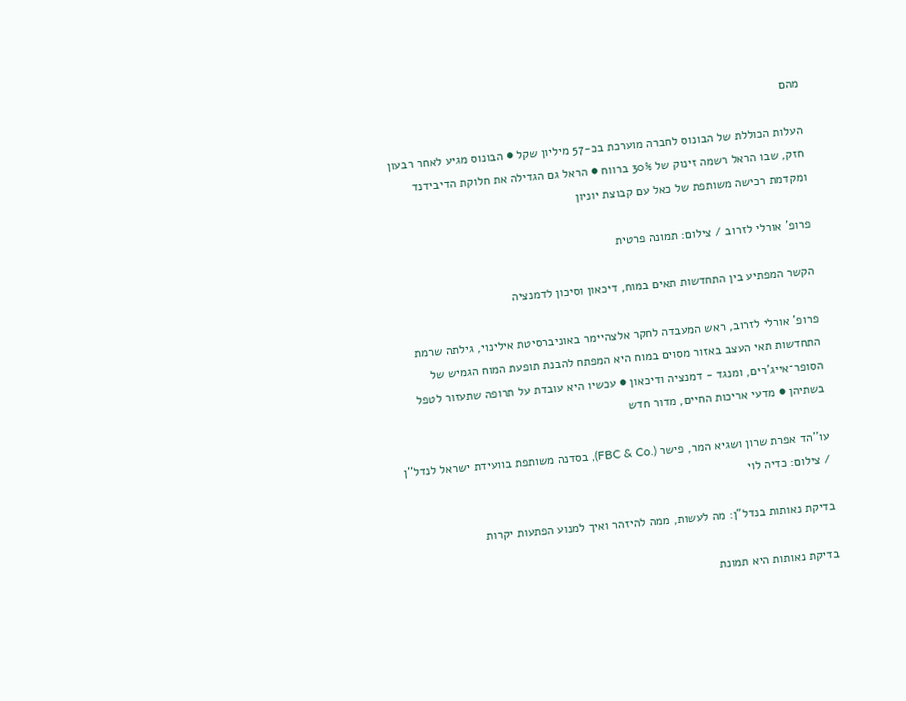מהם

העלות הכוללת של הבונוס לחברה מוערכת בכ-57 מיליון שקל ● הבונוס מגיע לאחר רבעון חזק, שבו הראל רשמה זינוק של 30% ברווח ● הראל גם הגדילה את חלוקת הדיבידנד ומקדמת רכישה משותפת של כאל עם קבוצת יוניון

פרופ' אורלי לזרוב / צילום: תמונה פרטית

הקשר המפתיע בין התחדשות תאים במוח, דיכאון וסיכון לדמנציה

פרופ' אורלי לזרוב, ראש המעבדה לחקר אלצהיימר באוניברסיטת אילינוי, גילתה שרמת התחדשות תאי העצב באזור מסוים במוח היא המפתח להבנת תופעת המוח הגמיש של הסופר־אייג'רים, ומנגד - דמנציה ודיכאון ● עכשיו היא עובדת על תרופה שתעזור לטפל בשתיהן ● מדעי אריכות החיים, מדור חדש

עו''הד אפרת שרון ושגיא המר, פישר (.FBC & Co), בסדנה משותפת בוועידת ישראל לנדל''ן / צילום: כדיה לוי

בדיקת נאותות בנדל"ן: מה לעשות, ממה להיזהר ואיך למנוע הפתעות יקרות

בדיקת נאותות היא תמונת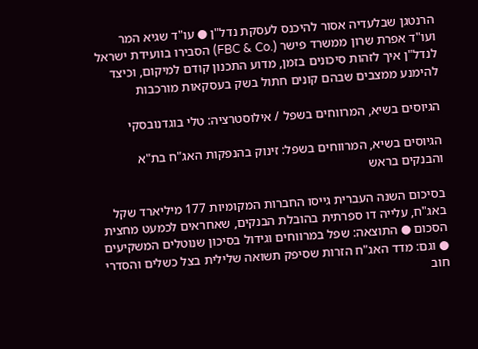הרנטגן שבלעדיה אסור להיכנס לעסקת נדל"ן ● עו"ד שגיא המר ועו"ד אפרת שרון ממשרד פישר (.FBC & Co) הסבירו בוועידת ישראל לנדל"ן איך לזהות סיכונים בזמן, מדוע התכנון קודם למיקום, וכיצד להימנע ממצבים שבהם קונים חתול בשק בעסקאות מורכבות

הגיוסים בשיא, המרווחים בשפל / אילוסטרציה: טלי בוגדנובסקי

הגיוסים בשיא, המרווחים בשפל: זינוק בהנפקות האג"ח בת"א והבנקים בראש

בסיכום השנה העברית גייסו החברות המקומיות 177 מיליארד שקל באג"ח, עלייה דו ספרתית בהובלת הבנקים, שאחראים לכמעט מחצית הסכום ● התוצאה: שפל במרווחים וגידול בסיכון שנוטלים המשקיעים ● וגם: מדד האג"ח הזרות שסיפק תשואה שלילית בצל כשלים והסדרי חוב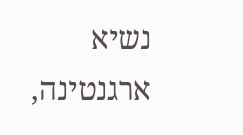נשיא ארגנטינה,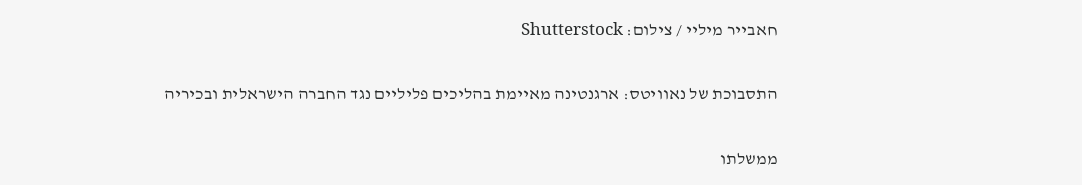חאבייר מיליי / צילום: Shutterstock

התסבוכת של נאוויטס: ארגנטינה מאיימת בהליכים פליליים נגד החברה הישראלית ובכיריה

ממשלתו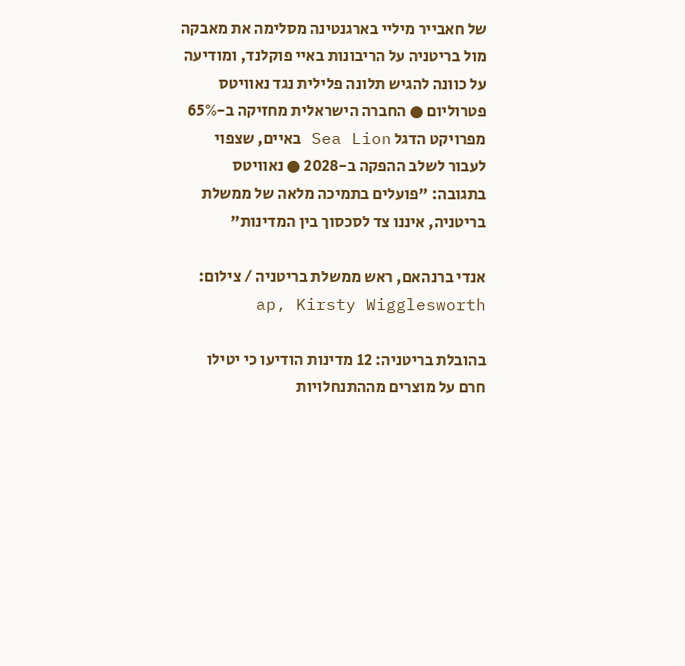של חאבייר מיליי בארגנטינה מסלימה את מאבקה מול בריטניה על הריבונות באיי פוקלנד, ומודיעה על כוונה להגיש תלונה פלילית נגד נאוויטס פטרוליום ● החברה הישראלית מחזיקה ב-65% מפרויקט הדגל Sea Lion באיים, שצפוי לעבור לשלב ההפקה ב-2028 ● נאוויטס בתגובה: "פועלים בתמיכה מלאה של ממשלת בריטניה, איננו צד לסכסוך בין המדינות"

אנדי ברנהאם, ראש ממשלת בריטניה / צילום: ap, Kirsty Wigglesworth

בהובלת בריטניה: 12 מדינות הודיעו כי יטילו חרם על מוצרים מההתנחלויות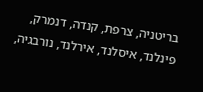בריטניה, צרפת, קנדה, דנמרק, פינלנד, איסלנד, אירלנד, נורבגיה,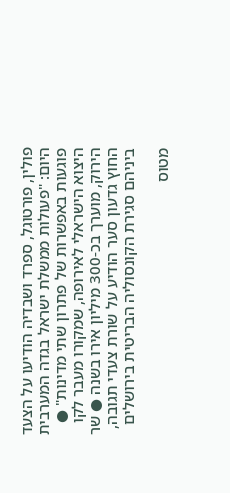פולין, פורטוגל, ספרד ושבדיה הודיעו על הצעד היום: "פעולות ממשלת ישראל בגדה המערבית פוגעות באפשרות של פתרון שתי מדינות" ● היצוא הישראלי לאירופה, שמקורו מעבר לקו הירוק, מוערך בכ-300 מיליון אירו בשנה ● שר החוץ גדעון סער הודיע על שורת צעדי תגובה, ביניהם סגירת הקונסוליה הבריטית בירושלים

מטוס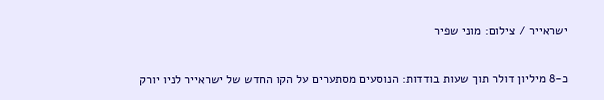ישראייר / צילום: מוני שפיר

כ-8 מיליון דולר תוך שעות בודדות: הנוסעים מסתערים על הקו החדש של ישראייר לניו יורק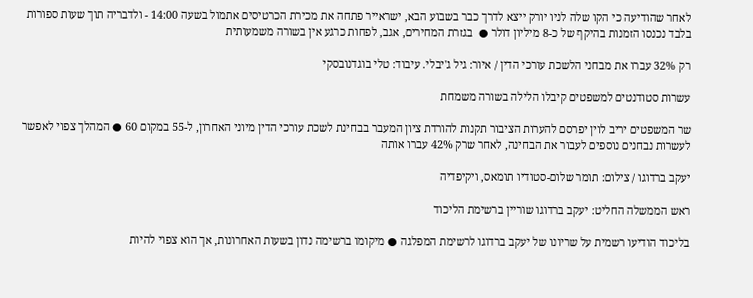לאחר שהודיעה כי הקו שלה לניו יורק ייצא לדרך כבר בשבוע הבא, ישראייר פתחה את מכירת הכרטיסים אתמול בשעה 14:00 - ולדבריה תוך שעות ספורות בלבד נכנסו הזמנות בהיקף של כ-8 מיליון דולר ●  בגזרת המחירים, אגב, לפחות כרגע אין בשורה משמעותית

רק 32% עברו את מבחני הלשכת עורכי הדין / איור: גיל ג'יבלי. עיבוד: טלי בוגדנובסקי

עשרות סטודנטים למשפטים קיבלו הלילה בשורה משמחת

שר המשפטים יריב לוין יפרסם להערות הציבור תקנות להורדת ציון המעבר בבחינת לשכת עורכי הדין מיוני האחרון, ל-55 במקום 60 ● המהלך צפוי לאפשר לעשרות נבחנים נוספים לעבור את הבחינה, לאחר שרק 42% עברו אותה

יעקב ברדוגו / צילום: תומר שלום-סטודיו תומאס, ויקיפדיה

ראש הממשלה החליט: יעקב ברדוגו שוריין ברשימת הליכוד

בליכוד הודיעו רשמית על שריונו של יעקב ברדוגו לרשימת המפלגה ● מיקומו ברשימה נדון בשעות האחרונות, אך הוא צפוי להיות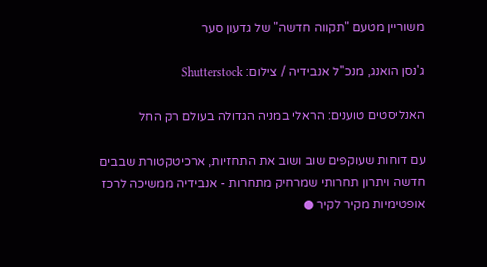משוריין מטעם "תקווה חדשה" של גדעון סער

ג'נסן הואנג, מנכ''ל אנבידיה / צילום: Shutterstock

האנליסטים טוענים: הראלי במניה הגדולה בעולם רק החל

עם דוחות שעוקפים שוב ושוב את התחזיות, ארכיטקטורת שבבים חדשה ויתרון תחרותי שמרחיק מתחרות - אנבידיה ממשיכה לרכז אופטימיות מקיר לקיר ●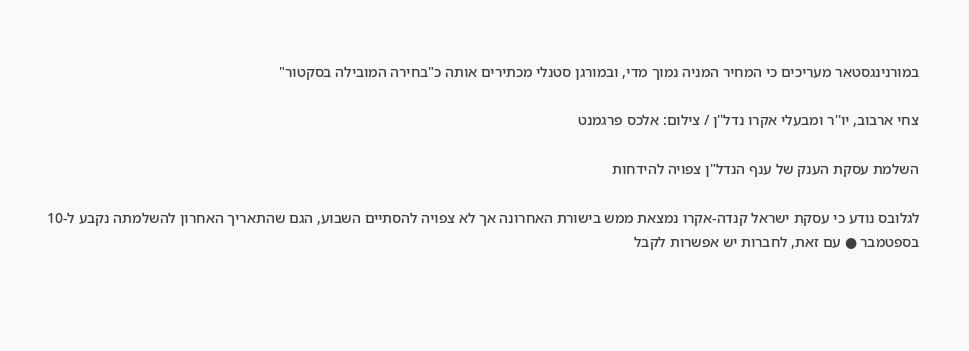במורנינגסטאר מעריכים כי המחיר המניה נמוך מדי, ובמורגן סטנלי מכתירים אותה כ"בחירה המובילה בסקטור"

צחי ארבוב, יו''ר ומבעלי אקרו נדל''ן / צילום: אלכס פרגמנט

השלמת עסקת הענק של ענף הנדל"ן צפויה להידחות

לגלובס נודע כי עסקת ישראל קנדה-אקרו נמצאת ממש בישורת האחרונה אך לא צפויה להסתיים השבוע, הגם שהתאריך האחרון להשלמתה נקבע ל-10 בספטמבר ● עם זאת, לחברות יש אפשרות לקבל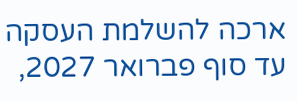ארכה להשלמת העסקה עד סוף פברואר 2027,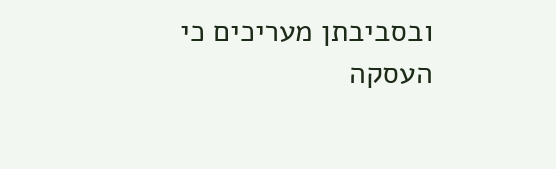ובסביבתן מעריכים כי העסקה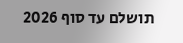תושלם עד סוף 2026